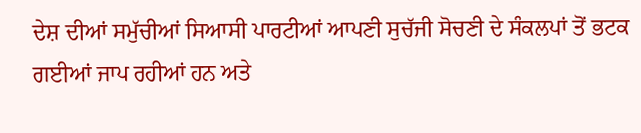ਦੇਸ਼ ਦੀਆਂ ਸਮੁੱਚੀਆਂ ਸਿਆਸੀ ਪਾਰਟੀਆਂ ਆਪਣੀ ਸੁਚੱਜੀ ਸੋਚਣੀ ਦੇ ਸੰਕਲਪਾਂ ਤੋਂ ਭਟਕ ਗਈਆਂ ਜਾਪ ਰਹੀਆਂ ਹਨ ਅਤੇ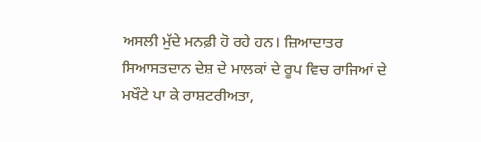ਅਸਲੀ ਮੁੱਦੇ ਮਨਫ਼ੀ ਹੋ ਰਹੇ ਹਨ। ਜ਼ਿਆਦਾਤਰ ਸਿਆਸਤਦਾਨ ਦੇਸ਼ ਦੇ ਮਾਲਕਾਂ ਦੇ ਰੂਪ ਵਿਚ ਰਾਜਿਆਂ ਦੇ ਮਖੌਟੇ ਪਾ ਕੇ ਰਾਸ਼ਟਰੀਅਤਾ,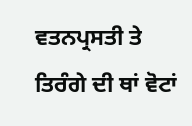ਵਤਨਪ੍ਰਸਤੀ ਤੇ ਤਿਰੰਗੇ ਦੀ ਥਾਂ ਵੋਟਾਂ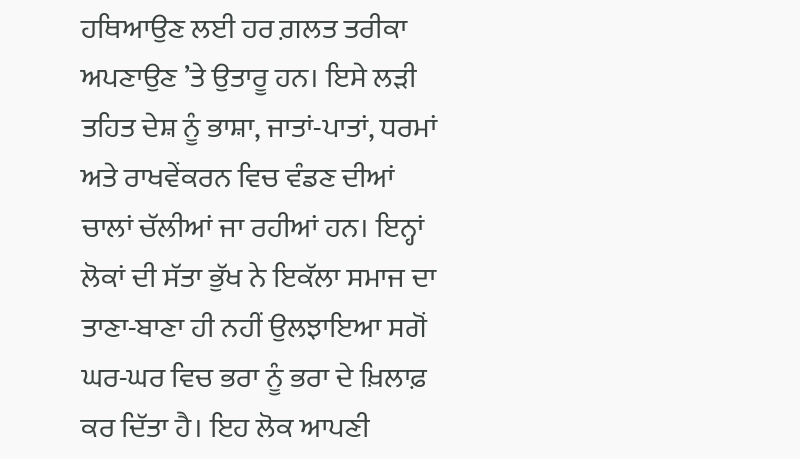ਹਥਿਆਉਣ ਲਈ ਹਰ ਗ਼ਲਤ ਤਰੀਕਾ ਅਪਣਾਉਣ ’ਤੇ ਉਤਾਰੂ ਹਨ। ਇਸੇ ਲੜੀ ਤਹਿਤ ਦੇਸ਼ ਨੂੰ ਭਾਸ਼ਾ, ਜਾਤਾਂ-ਪਾਤਾਂ, ਧਰਮਾਂ ਅਤੇ ਰਾਖਵੇਂਕਰਨ ਵਿਚ ਵੰਡਣ ਦੀਆਂ ਚਾਲਾਂ ਚੱਲੀਆਂ ਜਾ ਰਹੀਆਂ ਹਨ। ਇਨ੍ਹਾਂ ਲੋਕਾਂ ਦੀ ਸੱਤਾ ਭੁੱਖ ਨੇ ਇਕੱਲਾ ਸਮਾਜ ਦਾ ਤਾਣਾ-ਬਾਣਾ ਹੀ ਨਹੀਂ ਉਲਝਾਇਆ ਸਗੋਂ ਘਰ-ਘਰ ਵਿਚ ਭਰਾ ਨੂੰ ਭਰਾ ਦੇ ਖ਼ਿਲਾਫ਼ ਕਰ ਦਿੱਤਾ ਹੈ। ਇਹ ਲੋਕ ਆਪਣੀ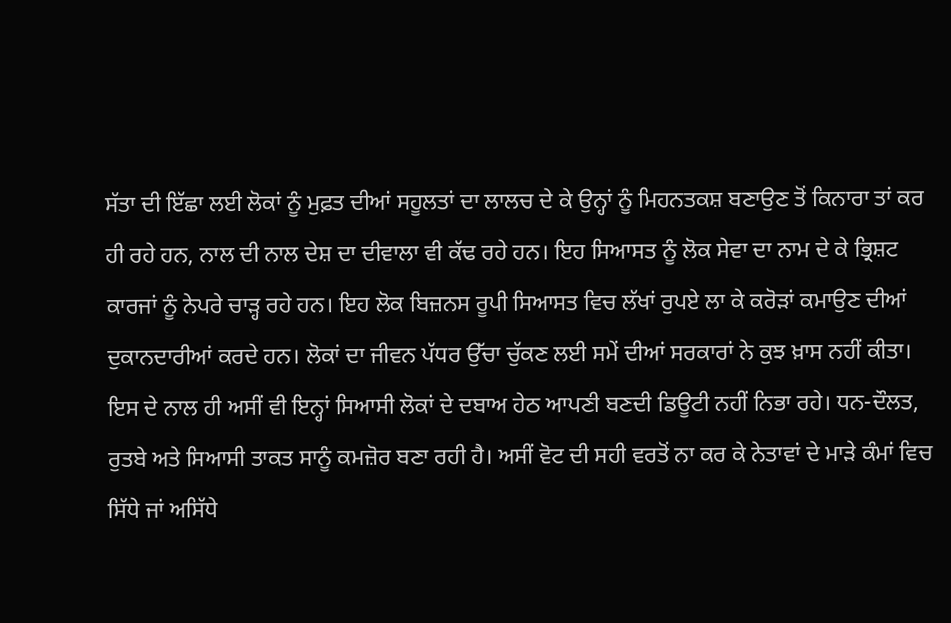ਸੱਤਾ ਦੀ ਇੱਛਾ ਲਈ ਲੋਕਾਂ ਨੂੰ ਮੁਫ਼ਤ ਦੀਆਂ ਸਹੂਲਤਾਂ ਦਾ ਲਾਲਚ ਦੇ ਕੇ ਉਨ੍ਹਾਂ ਨੂੰ ਮਿਹਨਤਕਸ਼ ਬਣਾਉਣ ਤੋਂ ਕਿਨਾਰਾ ਤਾਂ ਕਰ ਹੀ ਰਹੇ ਹਨ, ਨਾਲ ਦੀ ਨਾਲ ਦੇਸ਼ ਦਾ ਦੀਵਾਲਾ ਵੀ ਕੱਢ ਰਹੇ ਹਨ। ਇਹ ਸਿਆਸਤ ਨੂੰ ਲੋਕ ਸੇਵਾ ਦਾ ਨਾਮ ਦੇ ਕੇ ਭ੍ਰਿਸ਼ਟ ਕਾਰਜਾਂ ਨੂੰ ਨੇਪਰੇ ਚਾੜ੍ਹ ਰਹੇ ਹਨ। ਇਹ ਲੋਕ ਬਿਜ਼ਨਸ ਰੂਪੀ ਸਿਆਸਤ ਵਿਚ ਲੱਖਾਂ ਰੁਪਏ ਲਾ ਕੇ ਕਰੋੜਾਂ ਕਮਾਉਣ ਦੀਆਂ ਦੁਕਾਨਦਾਰੀਆਂ ਕਰਦੇ ਹਨ। ਲੋਕਾਂ ਦਾ ਜੀਵਨ ਪੱਧਰ ਉੱਚਾ ਚੁੱਕਣ ਲਈ ਸਮੇਂ ਦੀਆਂ ਸਰਕਾਰਾਂ ਨੇ ਕੁਝ ਖ਼ਾਸ ਨਹੀਂ ਕੀਤਾ। ਇਸ ਦੇ ਨਾਲ ਹੀ ਅਸੀਂ ਵੀ ਇਨ੍ਹਾਂ ਸਿਆਸੀ ਲੋਕਾਂ ਦੇ ਦਬਾਅ ਹੇਠ ਆਪਣੀ ਬਣਦੀ ਡਿਊਟੀ ਨਹੀਂ ਨਿਭਾ ਰਹੇ। ਧਨ-ਦੌਲਤ, ਰੁਤਬੇ ਅਤੇ ਸਿਆਸੀ ਤਾਕਤ ਸਾਨੂੰ ਕਮਜ਼ੋਰ ਬਣਾ ਰਹੀ ਹੈ। ਅਸੀਂ ਵੋਟ ਦੀ ਸਹੀ ਵਰਤੋਂ ਨਾ ਕਰ ਕੇ ਨੇਤਾਵਾਂ ਦੇ ਮਾੜੇ ਕੰਮਾਂ ਵਿਚ ਸਿੱਧੇ ਜਾਂ ਅਸਿੱਧੇ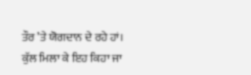ਤੌਰ ’ਤੇ ਯੋਗਦਾਨ ਦੇ ਰਹੇ ਹਾਂ। ਕੁੱਲ ਮਿਲਾ ਕੇ ਇਹ ਕਿਹਾ ਜਾ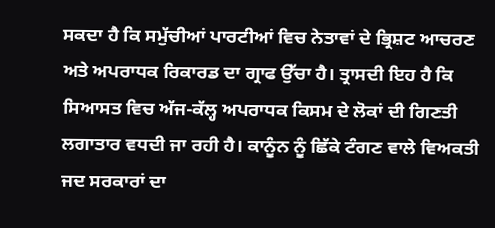ਸਕਦਾ ਹੈ ਕਿ ਸਮੁੱਚੀਆਂ ਪਾਰਟੀਆਂ ਵਿਚ ਨੇਤਾਵਾਂ ਦੇ ਭ੍ਰਿਸ਼ਟ ਆਚਰਣ ਅਤੇ ਅਪਰਾਧਕ ਰਿਕਾਰਡ ਦਾ ਗ੍ਰਾਫ ਉੱਚਾ ਹੈ। ਤ੍ਰਾਸਦੀ ਇਹ ਹੈ ਕਿ ਸਿਆਸਤ ਵਿਚ ਅੱਜ-ਕੱਲ੍ਹ ਅਪਰਾਧਕ ਕਿਸਮ ਦੇ ਲੋਕਾਂ ਦੀ ਗਿਣਤੀ ਲਗਾਤਾਰ ਵਧਦੀ ਜਾ ਰਹੀ ਹੈ। ਕਾਨੂੰਨ ਨੂੰ ਛਿੱਕੇ ਟੰਗਣ ਵਾਲੇ ਵਿਅਕਤੀ ਜਦ ਸਰਕਾਰਾਂ ਦਾ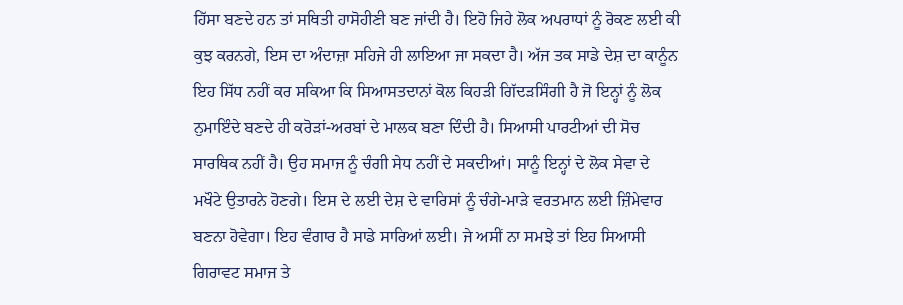ਹਿੱਸਾ ਬਣਦੇ ਹਨ ਤਾਂ ਸਥਿਤੀ ਹਾਸੋਹੀਣੀ ਬਣ ਜਾਂਦੀ ਹੈ। ਇਹੋ ਜਿਹੇ ਲੋਕ ਅਪਰਾਧਾਂ ਨੂੰ ਰੋਕਣ ਲਈ ਕੀ ਕੁਝ ਕਰਨਗੇ, ਇਸ ਦਾ ਅੰਦਾਜ਼ਾ ਸਹਿਜੇ ਹੀ ਲਾਇਆ ਜਾ ਸਕਦਾ ਹੈ। ਅੱਜ ਤਕ ਸਾਡੇ ਦੇਸ਼ ਦਾ ਕਾਨੂੰਨ ਇਹ ਸਿੱਧ ਨਹੀਂ ਕਰ ਸਕਿਆ ਕਿ ਸਿਆਸਤਦਾਨਾਂ ਕੋਲ ਕਿਹੜੀ ਗਿੱਦੜਸਿੰਗੀ ਹੈ ਜੋ ਇਨ੍ਹਾਂ ਨੂੰ ਲੋਕ ਨੁਮਾਇੰਦੇ ਬਣਦੇ ਹੀ ਕਰੋੜਾਂ-ਅਰਬਾਂ ਦੇ ਮਾਲਕ ਬਣਾ ਦਿੰਦੀ ਹੈ। ਸਿਆਸੀ ਪਾਰਟੀਆਂ ਦੀ ਸੋਚ ਸਾਰਥਿਕ ਨਹੀਂ ਹੈ। ਉਹ ਸਮਾਜ ਨੂੰ ਚੰਗੀ ਸੇਧ ਨਹੀਂ ਦੇ ਸਕਦੀਆਂ। ਸਾਨੂੰ ਇਨ੍ਹਾਂ ਦੇ ਲੋਕ ਸੇਵਾ ਦੇ ਮਖੌਟੇ ਉਤਾਰਨੇ ਹੋਣਗੇ। ਇਸ ਦੇ ਲਈ ਦੇਸ਼ ਦੇ ਵਾਰਿਸਾਂ ਨੂੰ ਚੰਗੇ-ਮਾੜੇ ਵਰਤਮਾਨ ਲਈ ਜ਼ਿੰਮੇਵਾਰ ਬਣਨਾ ਹੋਵੇਗਾ। ਇਹ ਵੰਗਾਰ ਹੈ ਸਾਡੇ ਸਾਰਿਆਂ ਲਈ। ਜੇ ਅਸੀਂ ਨਾ ਸਮਝੇ ਤਾਂ ਇਹ ਸਿਆਸੀ ਗਿਰਾਵਟ ਸਮਾਜ ਤੇ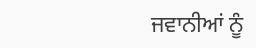ਜਵਾਨੀਆਂ ਨੂੰ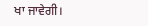ਖਾ ਜਾਵੇਗੀ।